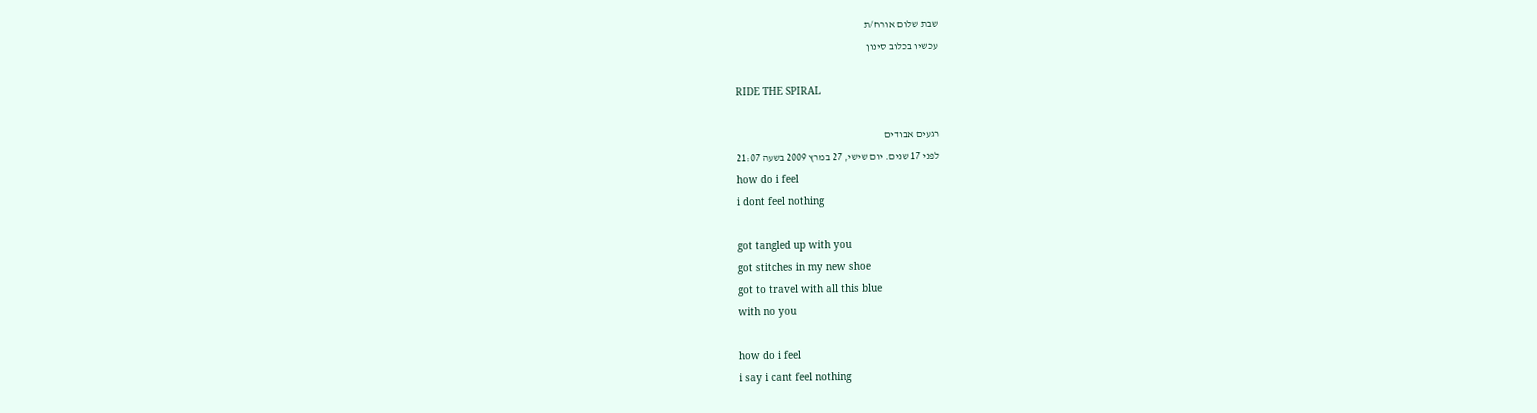שבת שלום אורח/ת
עכשיו בכלוב סינון

RIDE THE SPIRAL

רגעים אבודים
לפני 17 שנים. יום שישי, 27 במרץ 2009 בשעה 21:07
how do i feel
i dont feel nothing

got tangled up with you
got stitches in my new shoe
got to travel with all this blue
with no you

how do i feel
i say i cant feel nothing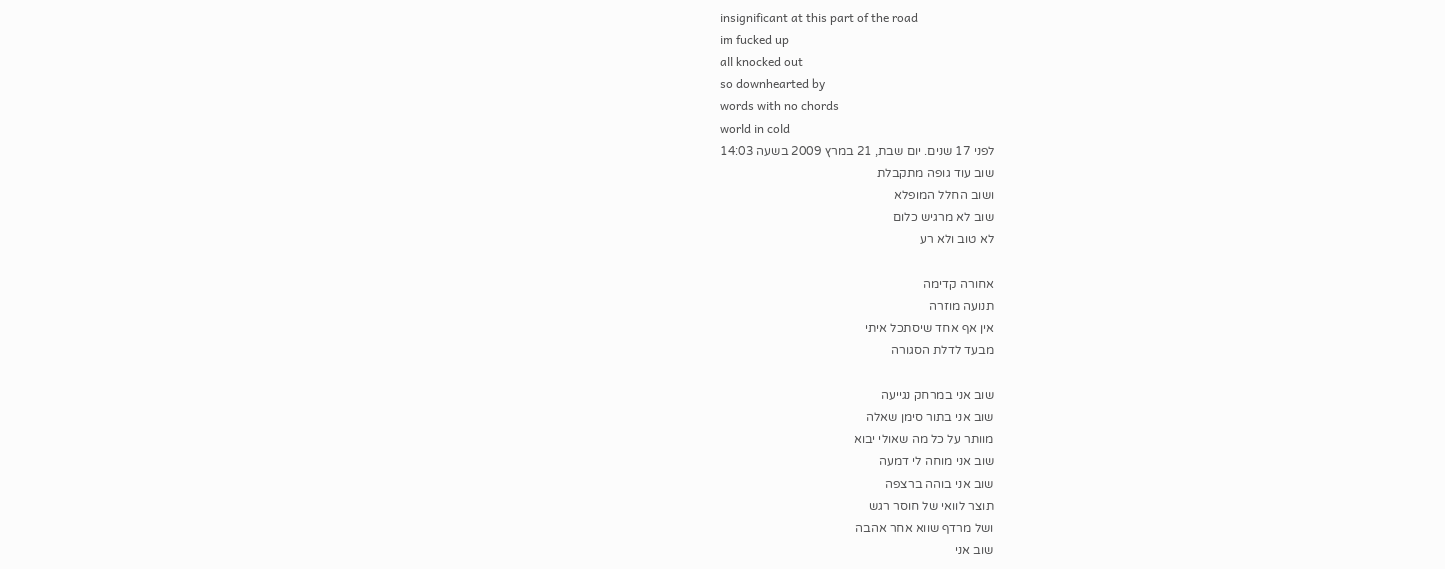insignificant at this part of the road
im fucked up
all knocked out
so downhearted by
words with no chords
world in cold
לפני 17 שנים. יום שבת, 21 במרץ 2009 בשעה 14:03
שוב עוד גופה מתקבלת
ושוב החלל המופלא
שוב לא מרגיש כלום
לא טוב ולא רע

אחורה קדימה
תנועה מוזרה
אין אף אחד שיסתכל איתי
מבעד לדלת הסגורה

שוב אני במרחק נגייעה
שוב אני בתור סימן שאלה
מוותר על כל מה שאולי יבוא
שוב אני מוחה לי דמעה
שוב אני בוהה ברצפה
תוצר לוואי של חוסר רגש
ושל מרדף שווא אחר אהבה
שוב אני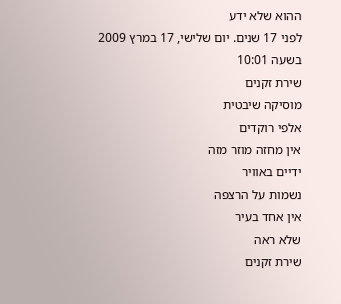ההוא שלא ידע
לפני 17 שנים. יום שלישי, 17 במרץ 2009 בשעה 10:01
שירת זקנים
מוסיקה שיבטית
אלפי רוקדים
אין מחזה מוזר מזה
ידיים באוויר
נשמות על הרצפה
אין אחד בעיר
שלא ראה
שירת זקנים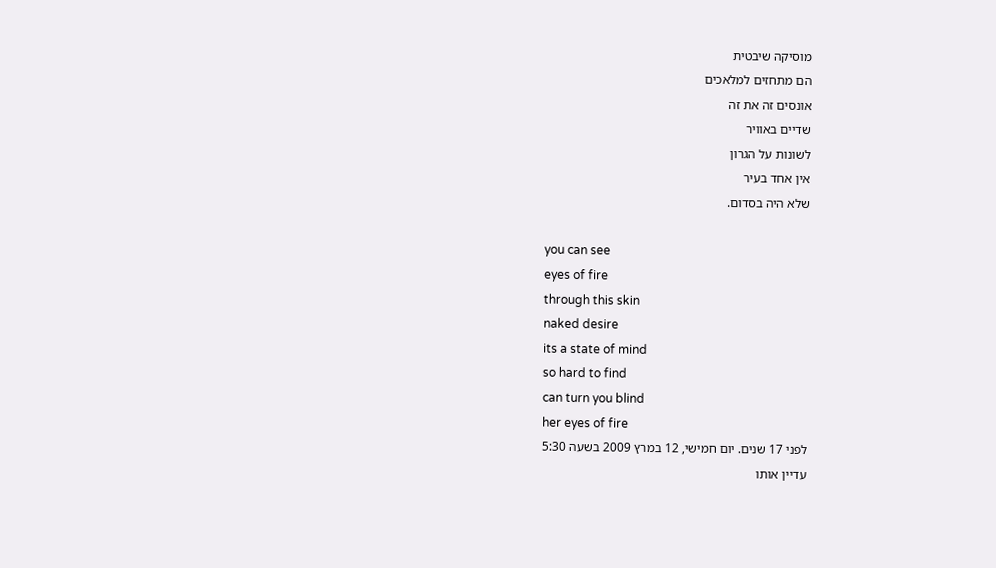מוסיקה שיבטית
הם מתחזים למלאכים
אונסים זה את זה
שדיים באוויר
לשונות על הגרון
אין אחד בעיר
שלא היה בסדום.

you can see
eyes of fire
through this skin
naked desire
its a state of mind
so hard to find
can turn you blind
her eyes of fire
לפני 17 שנים. יום חמישי, 12 במרץ 2009 בשעה 5:30
עדיין אותו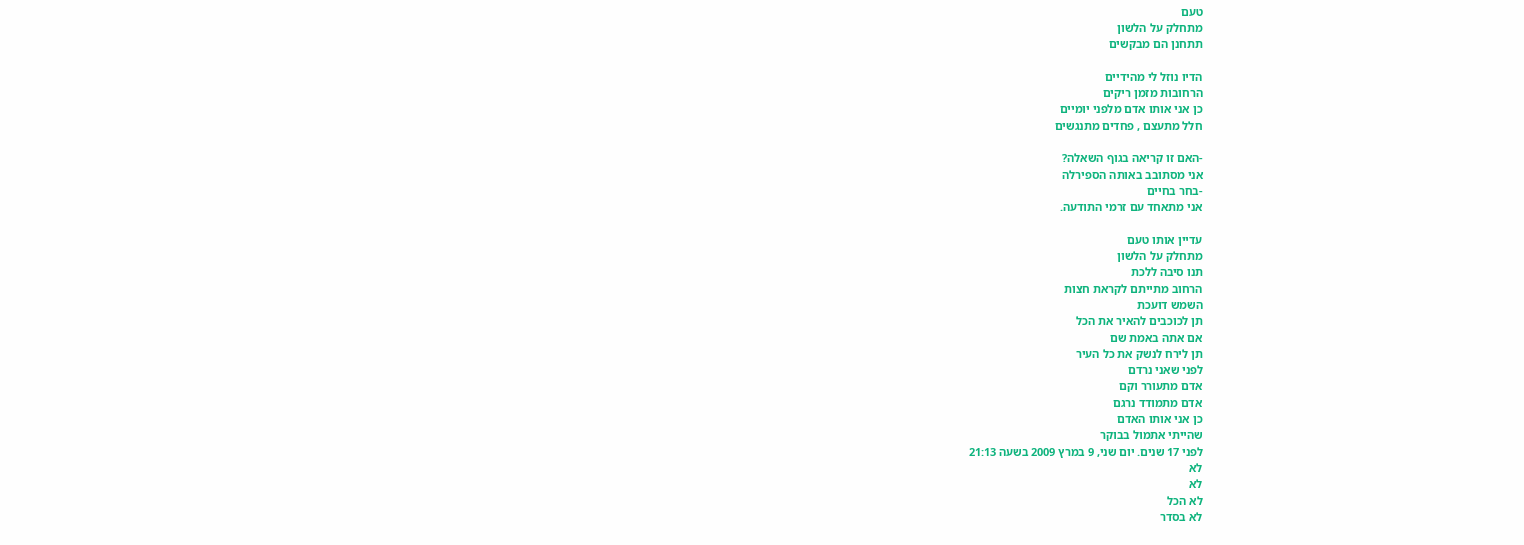טעם
מתחלק על הלשון
תתחנן הם מבקשים

הדיו נוזל לי מהידיים
הרחובות מזמן ריקים
כן אני אותו אדם מלפני יומיים
חלל מתעצם , פחדים מתנגשים

-האם זו קריאה בגוף השאלה?
אני מסתובב באותה הספירלה
-בחר בחיים
אני מתאחד עם זרמי התודעה.

עדיין אותו טעם
מתחלק על הלשון
תנו סיבה ללכת
הרחוב מתייתם לקראת חצות
השמש דועכת
תן לכוכבים להאיר את הכל
אם אתה באמת שם
תן לירח לנשק את כל העיר
לפני שאני נרדם
אדם מתעורר וקם
אדם מתמודד נרגם
כן אני אותו האדם
שהייתי אתמול בבוקר
לפני 17 שנים. יום שני, 9 במרץ 2009 בשעה 21:13
לא
לא
לא הכל
לא בסדר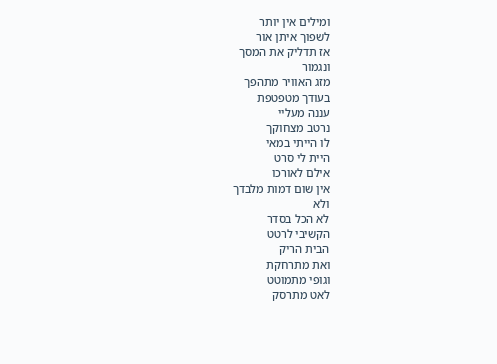ומילים אין יותר
לשפוך איתן אור
אז תדליק את המסך
ונגמור
מזג האוויר מתהפך
בעודך מטפטפת
עננה מעליי
נרטב מצחוקך
לו הייתי במאי
היית לי סרט
אילם לאורכו
אין שום דמות מלבדך
ולא
לא הכל בסדר
הקשיבי לרטט
הבית הריק
ואת מתרחקת
וגופי מתמוטט
לאט מתרסק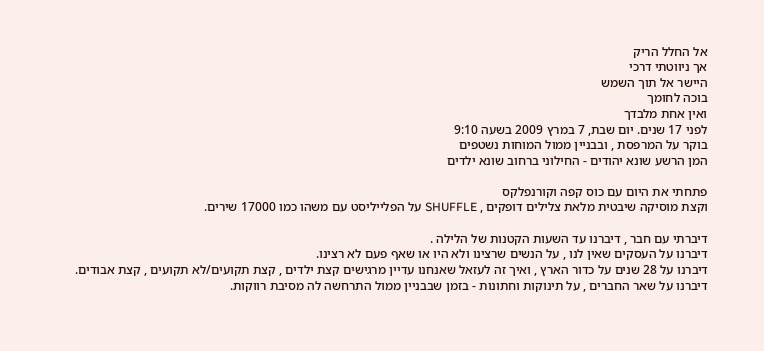אל החלל הריק
אך ניווטתי דרכי
היישר אל תוך השמש
בוכה לחומך
ואין אחת מלבדך
לפני 17 שנים. יום שבת, 7 במרץ 2009 בשעה 9:10
בוקר על המרפסת , ובבניין ממול המוחות נשטפים
המן הרשע שונא יהודים - החילוני ברחוב שונא ילדים

פתחתי את היום עם כוס קפה וקורנפלקס
וקצת מוסיקה שיבטית מלאת צלילים דופקים , SHUFFLE על הפלייליסט עם משהו כמו 17000 שירים.

דיברתי עם חבר , דיברנו עד השעות הקטנות של הלילה .
דיברנו על העסקים שאין לנו , על הנשים שרצינו ולא היו או שאף פעם לא רצינו.
דיברנו על 28 שנים על כדור הארץ , ואיך זה לעזאל שאנחנו עדיין מרגישים קצת ילדים , קצת תקועים/לא תקועים , קצת אבודים.
דיברנו על שאר החברים , על תינוקות וחתונות - בזמן שבבניין ממול התרחשה לה מסיבת רווקות.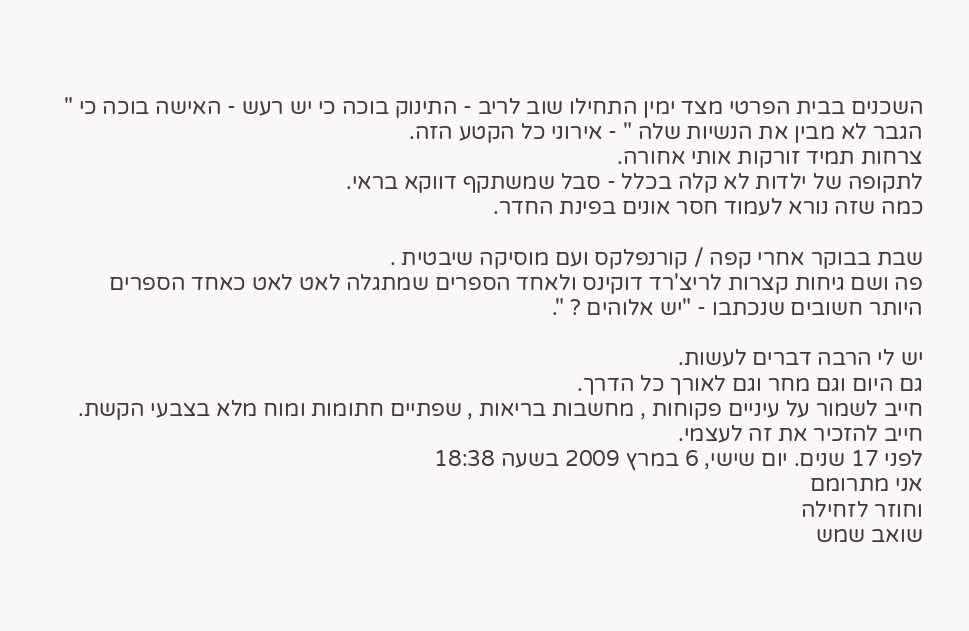השכנים בבית הפרטי מצד ימין התחילו שוב לריב - התינוק בוכה כי יש רעש - האישה בוכה כי " הגבר לא מבין את הנשיות שלה " - אירוני כל הקטע הזה.
צרחות תמיד זורקות אותי אחורה.
לתקופה של ילדות לא קלה בכלל - סבל שמשתקף דווקא בראי.
כמה שזה נורא לעמוד חסר אונים בפינת החדר.

שבת בבוקר אחרי קפה / קורנפלקס ועם מוסיקה שיבטית .
פה ושם גיחות קצרות לריצ'רד דוקינס ולאחד הספרים שמתגלה לאט לאט כאחד הספרים היותר חשובים שנכתבו - "יש אלוהים ? ".

יש לי הרבה דברים לעשות.
גם היום וגם מחר וגם לאורך כל הדרך.
חייב לשמור על עיניים פקוחות , מחשבות בריאות , שפתיים חתומות ומוח מלא בצבעי הקשת.
חייב להזכיר את זה לעצמי.
לפני 17 שנים. יום שישי, 6 במרץ 2009 בשעה 18:38
אני מתרומם
וחוזר לזחילה
שואב שמש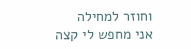וחוזר למחילה
אני מחפש לי קצה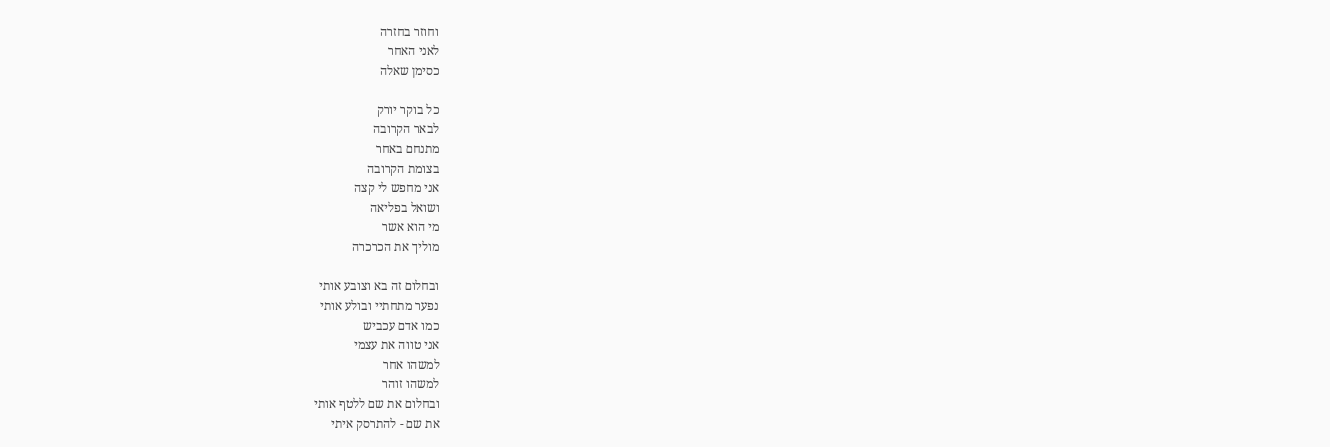וחוזר בחזרה
לאני האחר
כסימן שאלה

כל בוקר יורק
לבאר הקרובה
מתנחם באחר
בצומת הקרובה
אני מחפש לי קצה
ושואל בפליאה
מי הוא אשר
מוליך את הכרכרה

ובחלום זה בא וצובע אותי
נפער מתחתיי ובולע אותי
כמו אדם עכביש
אני טווה את עצמי
למשהו אחר
למשהו זוהר
ובחלום את שם ללטף אותי
את שם - להתרסק איתי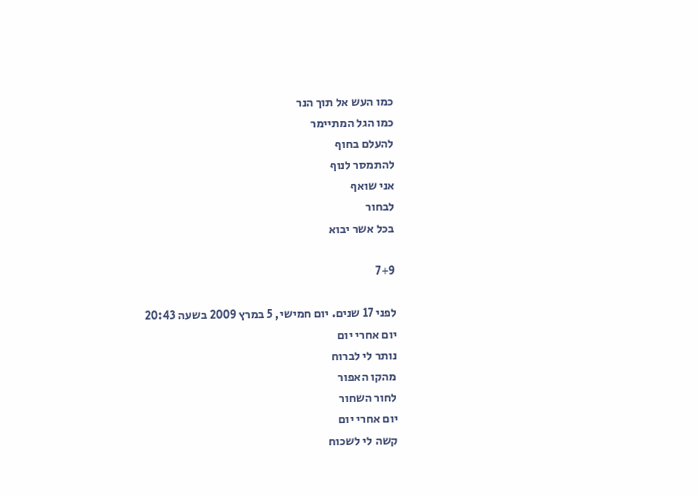כמו העש אל תוך הנר
כמו הגל המתיימר
להעלם בחוף
להתמסר לנוף
אני שואף
לבחור
בכל אשר יבוא

7+9

לפני 17 שנים. יום חמישי, 5 במרץ 2009 בשעה 20:43
יום אחרי יום
נותר לי לברוח
מהקו האפור
לחור השחור
יום אחרי יום
קשה לי לשכוח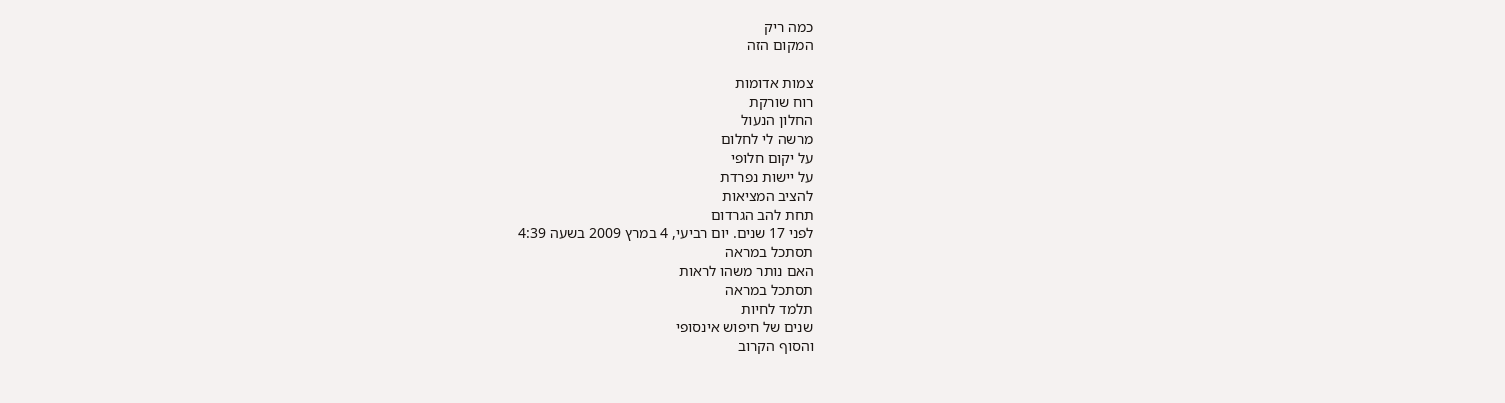כמה ריק
המקום הזה

צמות אדומות
רוח שורקת
החלון הנעול
מרשה לי לחלום
על יקום חלופי
על יישות נפרדת
להציב המציאות
תחת להב הגרדום
לפני 17 שנים. יום רביעי, 4 במרץ 2009 בשעה 4:39
תסתכל במראה
האם נותר משהו לראות
תסתכל במראה
תלמד לחיות
שנים של חיפוש אינסופי
והסוף הקרוב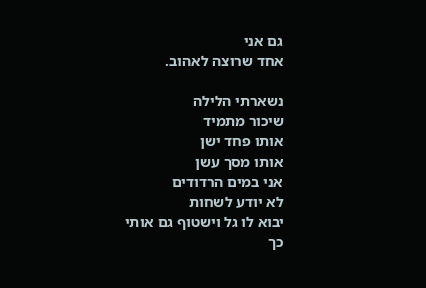גם אני
אחד שרוצה לאהוב.

נשארתי הלילה
שיכור מתמיד
אותו פחד ישן
אותו מסך עשן
אני במים הרדודים
לא יודע לשחות
יבוא לו גל וישטוף גם אותי
כך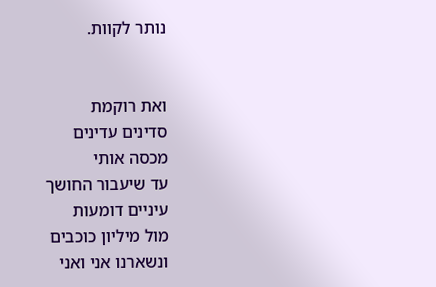נותר לקוות.


ואת רוקמת
סדינים עדינים
מכסה אותי
עד שיעבור החושך
עיניים דומעות
מול מיליון כוכבים
ונשארנו אני ואני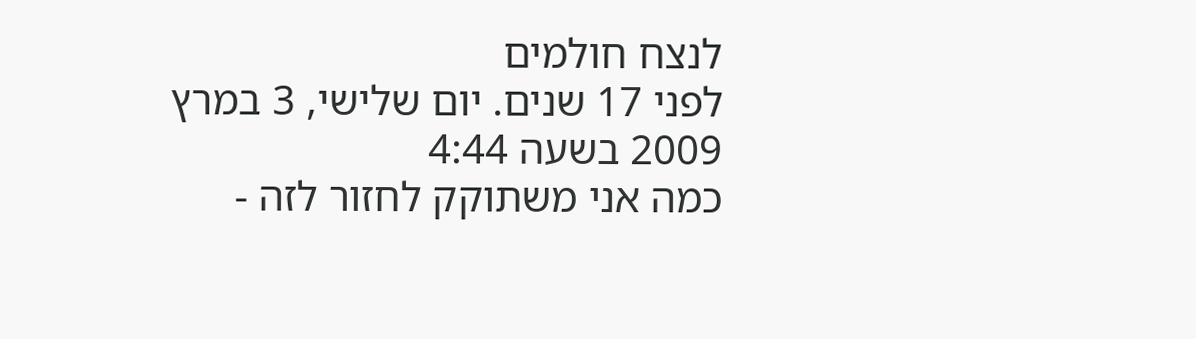לנצח חולמים
לפני 17 שנים. יום שלישי, 3 במרץ 2009 בשעה 4:44
כמה אני משתוקק לחזור לזה -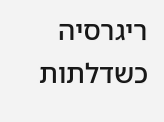ריגרסיה
כשדלתות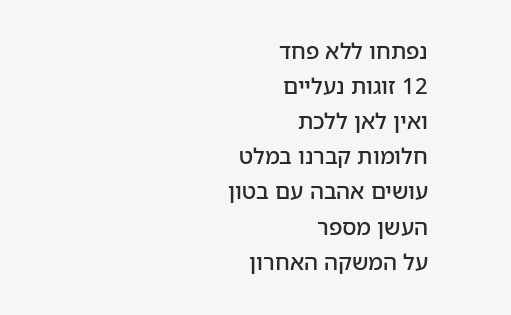נפתחו ללא פחד
12 זוגות נעליים
ואין לאן ללכת
חלומות קברנו במלט
עושים אהבה עם בטון
העשן מספר
על המשקה האחרון